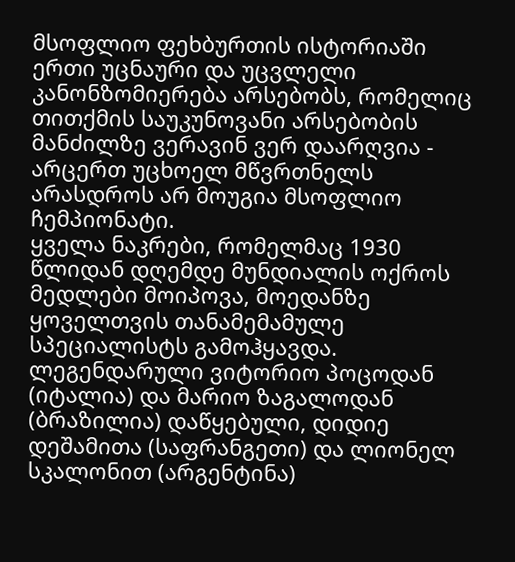მსოფლიო ფეხბურთის ისტორიაში ერთი უცნაური და უცვლელი კანონზომიერება არსებობს, რომელიც თითქმის საუკუნოვანი არსებობის მანძილზე ვერავინ ვერ დაარღვია - არცერთ უცხოელ მწვრთნელს არასდროს არ მოუგია მსოფლიო ჩემპიონატი.
ყველა ნაკრები, რომელმაც 1930 წლიდან დღემდე მუნდიალის ოქროს მედლები მოიპოვა, მოედანზე ყოველთვის თანამემამულე სპეციალისტს გამოჰყავდა.
ლეგენდარული ვიტორიო პოცოდან (იტალია) და მარიო ზაგალოდან (ბრაზილია) დაწყებული, დიდიე დეშამითა (საფრანგეთი) და ლიონელ სკალონით (არგენტინა)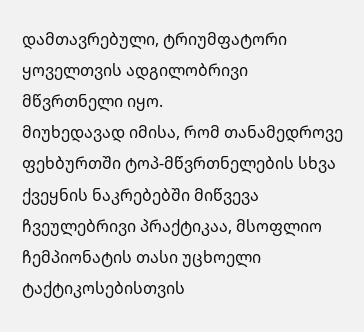დამთავრებული, ტრიუმფატორი ყოველთვის ადგილობრივი მწვრთნელი იყო.
მიუხედავად იმისა, რომ თანამედროვე ფეხბურთში ტოპ-მწვრთნელების სხვა ქვეყნის ნაკრებებში მიწვევა ჩვეულებრივი პრაქტიკაა, მსოფლიო ჩემპიონატის თასი უცხოელი ტაქტიკოსებისთვის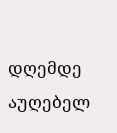დღემდე აუღებელ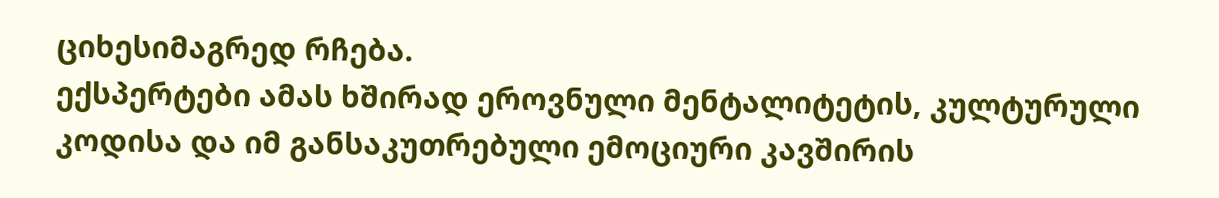ციხესიმაგრედ რჩება.
ექსპერტები ამას ხშირად ეროვნული მენტალიტეტის, კულტურული კოდისა და იმ განსაკუთრებული ემოციური კავშირის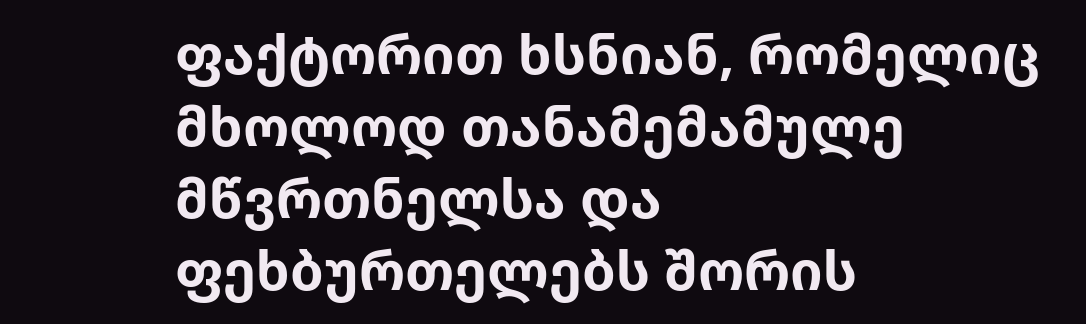ფაქტორით ხსნიან, რომელიც მხოლოდ თანამემამულე მწვრთნელსა და ფეხბურთელებს შორის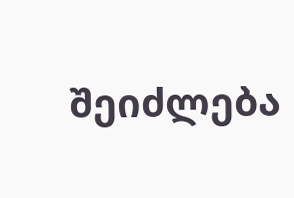შეიძლება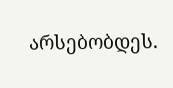არსებობდეს.